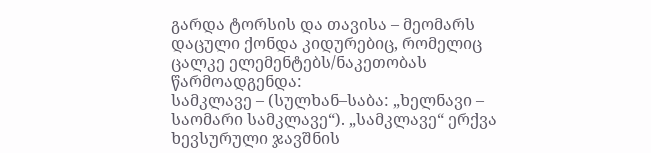გარდა ტორსის და თავისა – მეომარს დაცული ქონდა კიდურებიც, რომელიც ცალკე ელემენტებს/ნაკეთობას წარმოადგენდა:
სამკლავე – (სულხან–საბა: „ხელნავი – საომარი სამკლავე“). „სამკლავე“ ერქვა ხევსურული ჯავშნის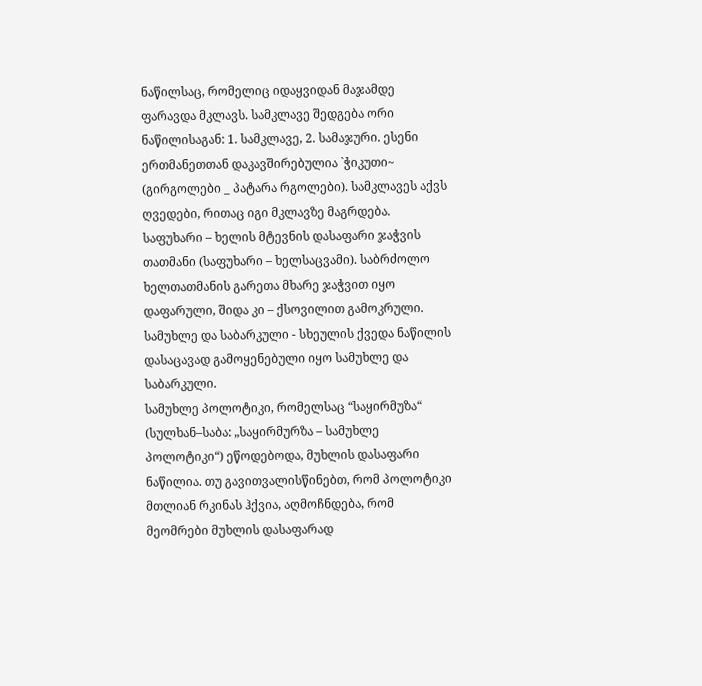ნაწილსაც, რომელიც იდაყვიდან მაჯამდე ფარავდა მკლავს. სამკლავე შედგება ორი ნაწილისაგან: 1. სამკლავე, 2. სამაჯური. ესენი ერთმანეთთან დაკავშირებულია `ჭიკუთი~ (გირგოლები _ პატარა რგოლები). სამკლავეს აქვს ღვედები, რითაც იგი მკლავზე მაგრდება.
საფუხარი – ხელის მტევნის დასაფარი ჯაჭვის თათმანი (საფუხარი – ხელსაცვამი). საბრძოლო ხელთათმანის გარეთა მხარე ჯაჭვით იყო დაფარული, შიდა კი – ქსოვილით გამოკრული.
სამუხლე და საბარკული - სხეულის ქვედა ნაწილის დასაცავად გამოყენებული იყო სამუხლე და საბარკული.
სამუხლე პოლოტიკი, რომელსაც “საყირმუზა“ (სულხან–საბა: „საყირმურზა – სამუხლე პოლოტიკი“) ეწოდებოდა, მუხლის დასაფარი ნაწილია. თუ გავითვალისწინებთ, რომ პოლოტიკი მთლიან რკინას ჰქვია, აღმოჩნდება, რომ მეომრები მუხლის დასაფარად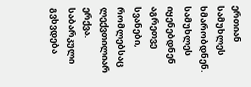ერთიან სამუხლეს ხმარობდნენ. სამუხლეს იყენებდნენ აგრეთვე სვანები, რომლებსაც ლექვთილიარ ერქვა.
საბარკული გვხვდება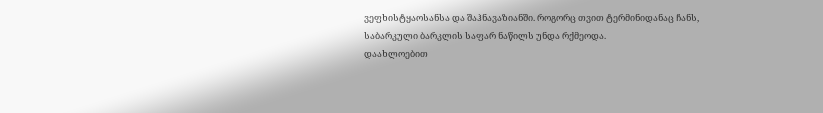ვეფხისტყაოსანსა და შაჰნავაზიანში. როგორც თვით ტერმინიდანაც ჩანს, საბარკული ბარკლის საფარ ნაწილს უნდა რქმეოდა.
დაახლოებით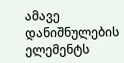ამავე დანიშნულების ელემენტს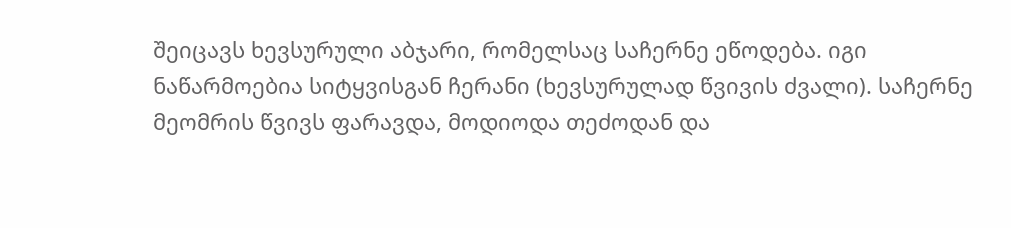შეიცავს ხევსურული აბჯარი, რომელსაც საჩერნე ეწოდება. იგი ნაწარმოებია სიტყვისგან ჩერანი (ხევსურულად წვივის ძვალი). საჩერნე მეომრის წვივს ფარავდა, მოდიოდა თეძოდან და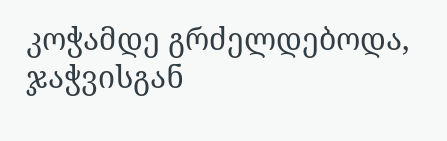კოჭამდე გრძელდებოდა, ჯაჭვისგან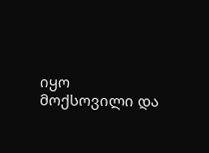იყო მოქსოვილი და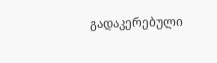გადაკერებული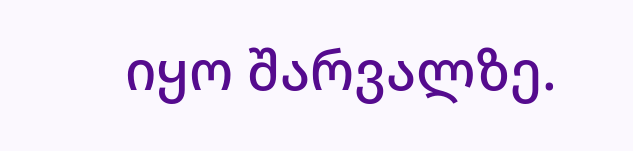იყო შარვალზე.